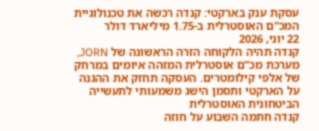עסקת ענק בארקטי: קנדה רכשה את טכנולוגיית המכ"ם האוסטרלית ב-1.75 מיליארד דולר
22 יוני, 2026
קנדה תהיה הלקוחה הזרה הראשונה של JORN, מערכת מכ"ם אוסטרלית המזהה איומים במרחק של אלפי קילומטרים. העסקה תחזק את ההגנה על הארקטי ותסמן הישג משמעותי לתעשייה הביטחונית האוסטרלית
קנדה חתמה השבוע על חוזה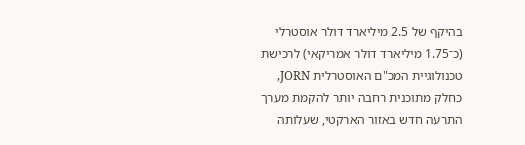בהיקף של 2.5 מיליארד דולר אוסטרלי (כ־1.75 מיליארד דולר אמריקאי) לרכישת טכנולוגיית המכ"ם האוסטרלית JORN, כחלק מתוכנית רחבה יותר להקמת מערך התרעה חדש באזור הארקטי, שעלותה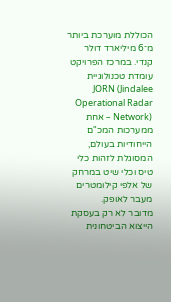הכוללת מוערכת ביותר מ־6 מיליארד דולר קנדי. במרכז הפרויקט עומדת טכנולוגיית JORN (Jindalee Operational Radar Network) – אחת ממערכות המכ"ם הייחודיות בעולם, המסוגלת לזהות כלי טיס וכלי שיט במרחק של אלפי קילומטרים מעבר לאופק.
מדובר לא רק בעסקת הייצוא הביטחונית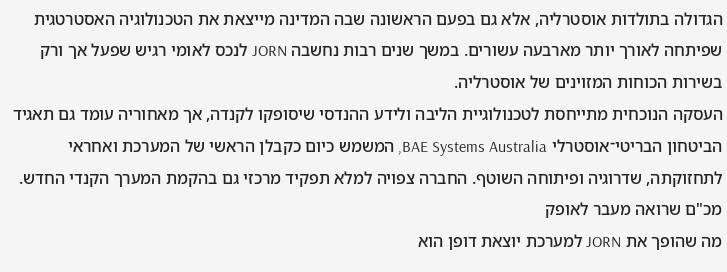הגדולה בתולדות אוסטרליה, אלא גם בפעם הראשונה שבה המדינה מייצאת את הטכנולוגיה האסטרטגית שפיתחה לאורך יותר מארבעה עשורים. במשך שנים רבות נחשבה JORN לנכס לאומי רגיש שפעל אך ורק בשירות הכוחות המזוינים של אוסטרליה.
העסקה הנוכחית מתייחסת לטכנולוגיית הליבה ולידע ההנדסי שיסופקו לקנדה, אך מאחוריה עומד גם תאגיד הביטחון הבריטי־אוסטרלי BAE Systems Australia, המשמש כיום כקבלן הראשי של המערכת ואחראי לתחזוקתה, שדרוגיה ופיתוחה השוטף. החברה צפויה למלא תפקיד מרכזי גם בהקמת המערך הקנדי החדש.
מכ"ם שרואה מעבר לאופק
מה שהופך את JORN למערכת יוצאת דופן הוא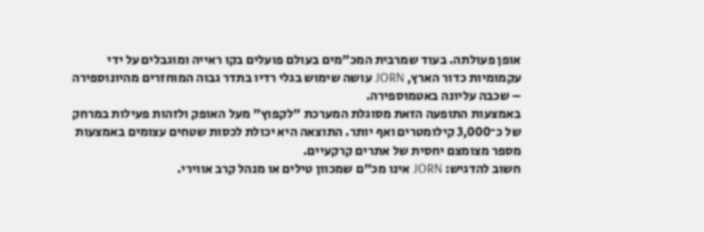אופן פעולתה. בעוד שמרבית המכ"מים בעולם פועלים בקו ראייה ומוגבלים על ידי עקמומיות כדור הארץ, JORN עושה שימוש בגלי רדיו בתדר גבוה המוחזרים מהיונוספירה – שכבה עליונה באטמוספירה.
באמצעות התופעה הזאת מסוגלת המערכת "לקפוץ" מעל האופק ולזהות פעילות במרחק של כ־3,000 קילומטרים ואף יותר. התוצאה היא יכולת לכסות שטחים עצומים באמצעות מספר מצומצם יחסית של אתרים קרקעיים.
חשוב להדגיש: JORN אינו מכ"ם שמכוון טילים או מנהל קרב אווירי.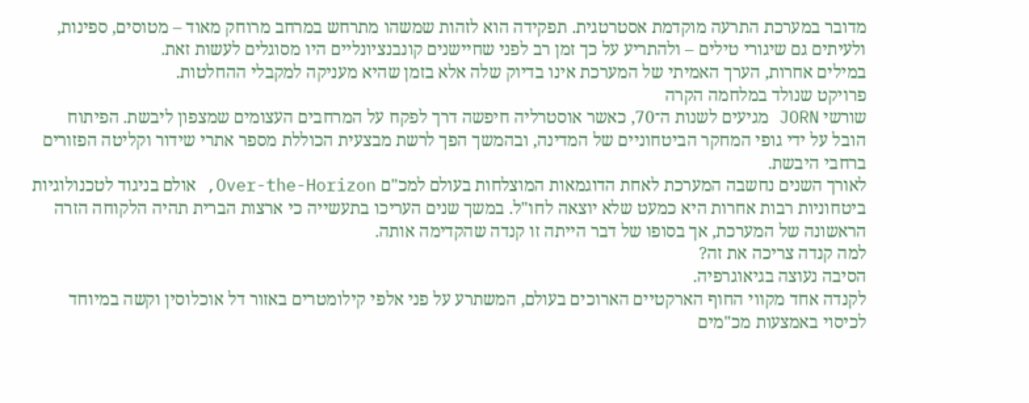מדובר במערכת התרעה מוקדמת אסטרטגית. תפקידה הוא לזהות שמשהו מתרחש במרחב מרוחק מאוד – מטוסים, ספינות, ולעיתים גם שיגורי טילים – ולהתריע על כך זמן רב לפני שחיישנים קונבנציונליים היו מסוגלים לעשות זאת.
במילים אחרות, הערך האמיתי של המערכת אינו בדיוק שלה אלא בזמן שהיא מעניקה למקבלי ההחלטות.
פרויקט שנולד במלחמה הקרה
שורשי JORN מגיעים לשנות ה־70, כאשר אוסטרליה חיפשה דרך לפקח על המרחבים העצומים שמצפון ליבשת. הפיתוח הובל על ידי גופי המחקר הביטחוניים של המדינה, ובהמשך הפך לרשת מבצעית הכוללת מספר אתרי שידור וקליטה הפזורים ברחבי היבשת.
לאורך השנים נחשבה המערכת לאחת הדוגמאות המוצלחות בעולם למכ"ם Over-the-Horizon, אולם בניגוד לטכנולוגיות ביטחוניות רבות אחרות היא כמעט שלא יוצאה לחו"ל. במשך שנים העריכו בתעשייה כי ארצות הברית תהיה הלקוחה הזרה הראשונה של המערכת, אך בסופו של דבר הייתה זו קנדה שהקדימה אותה.
למה קנדה צריכה את זה?
הסיבה נעוצה בגיאוגרפיה.
לקנדה אחד מקווי החוף הארקטיים הארוכים בעולם, המשתרע על פני אלפי קילומטרים באזור דל אוכלוסין וקשה במיוחד לכיסוי באמצעות מכ"מים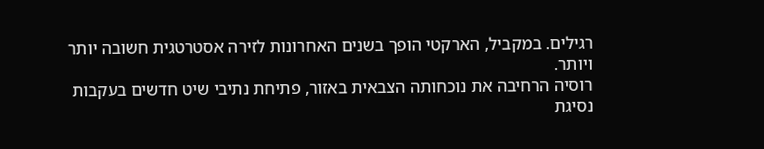רגילים. במקביל, הארקטי הופך בשנים האחרונות לזירה אסטרטגית חשובה יותר ויותר.
רוסיה הרחיבה את נוכחותה הצבאית באזור, פתיחת נתיבי שיט חדשים בעקבות נסיגת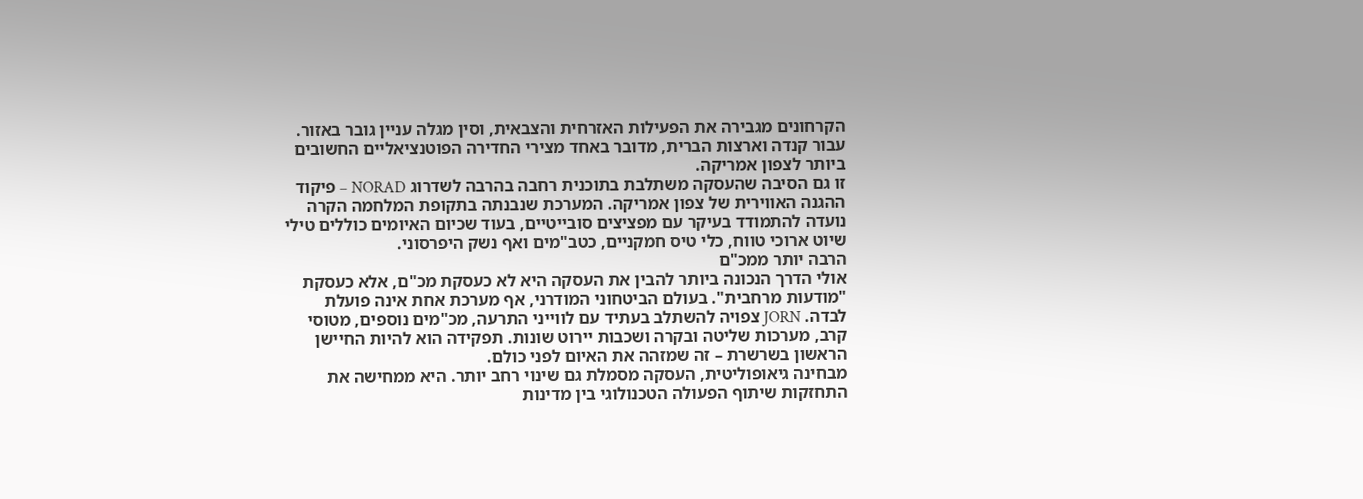הקרחונים מגבירה את הפעילות האזרחית והצבאית, וסין מגלה עניין גובר באזור. עבור קנדה וארצות הברית, מדובר באחד מצירי החדירה הפוטנציאליים החשובים ביותר לצפון אמריקה.
זו גם הסיבה שהעסקה משתלבת בתוכנית רחבה בהרבה לשדרוג NORAD – פיקוד ההגנה האווירית של צפון אמריקה. המערכת שנבנתה בתקופת המלחמה הקרה נועדה להתמודד בעיקר עם מפציצים סובייטיים, בעוד שכיום האיומים כוללים טילי שיוט ארוכי טווח, כלי טיס חמקניים, כטב"מים ואף נשק היפרסוני.
הרבה יותר ממכ"ם
אולי הדרך הנכונה ביותר להבין את העסקה היא לא כעסקת מכ"ם, אלא כעסקת "מודעות מרחבית". בעולם הביטחוני המודרני, אף מערכת אחת אינה פועלת לבדה. JORN צפויה להשתלב בעתיד עם לווייני התרעה, מכ"מים נוספים, מטוסי קרב, מערכות שליטה ובקרה ושכבות יירוט שונות. תפקידה הוא להיות החיישן הראשון בשרשרת – זה שמזהה את האיום לפני כולם.
מבחינה גיאופוליטית, העסקה מסמלת גם שינוי רחב יותר. היא ממחישה את התחזקות שיתוף הפעולה הטכנולוגי בין מדינות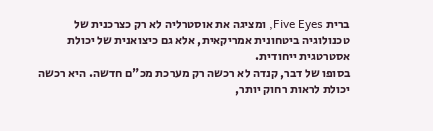ברית Five Eyes, ומציגה את אוסטרליה לא רק כצרכנית של טכנולוגיה ביטחונית אמריקאית, אלא גם כיצואנית של יכולת אסטרטגית ייחודית.
בסופו של דבר, קנדה לא רכשה רק מערכת מכ"ם חדשה. היא רכשה יכולת לראות רחוק יותר,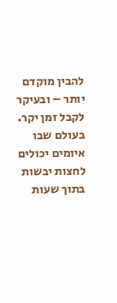להבין מוקדם יותר – ובעיקר לקבל זמן יקר. בעולם שבו איומים יכולים לחצות יבשות בתוך שעות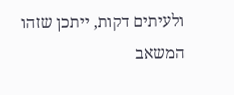ולעיתים דקות, ייתכן שזהו המשאב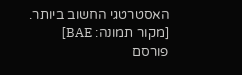האסטרטגי החשוב ביותר.
[מקור תמונה: BAE]
פורסם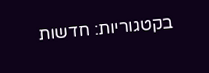בקטגוריות: חדשות